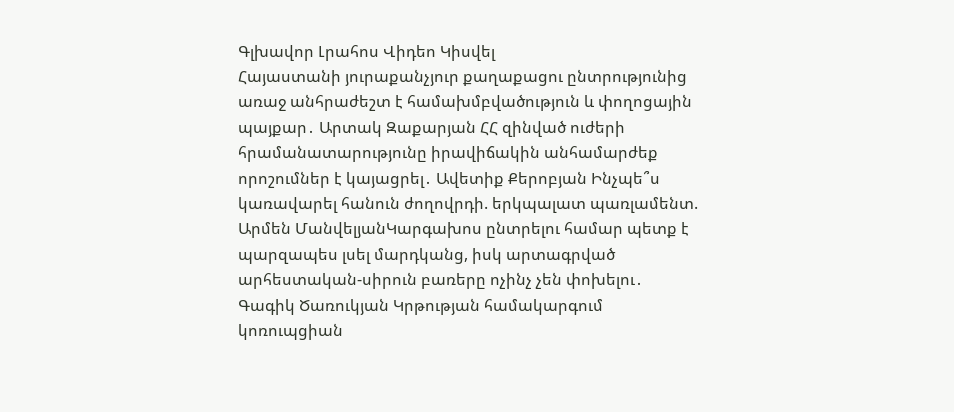Գլխավոր Լրահոս Վիդեո Կիսվել
Հայաստանի յուրաքանչյուր քաղաքացու ընտրությունից առաջ անհրաժեշտ է համախմբվածություն և փողոցային պայքար․ Արտակ Զաքարյան ՀՀ զինված ուժերի հրամանատարությունը իրավիճակին անհամարժեք որոշումներ է կայացրել․ Ավետիք Քերոբյան Ինչպե՞ս կառավարել հանուն ժողովրդի. երկպալատ պառլամենտ. Արմեն ՄանվելյանԿարգախոս ընտրելու համար պետք է պարզապես լսել մարդկանց, իսկ արտագրված արհեստական-սիրուն բառերը ոչինչ չեն փոխելու․ Գագիկ Ծառուկյան Կրթության համակարգում կոռուպցիան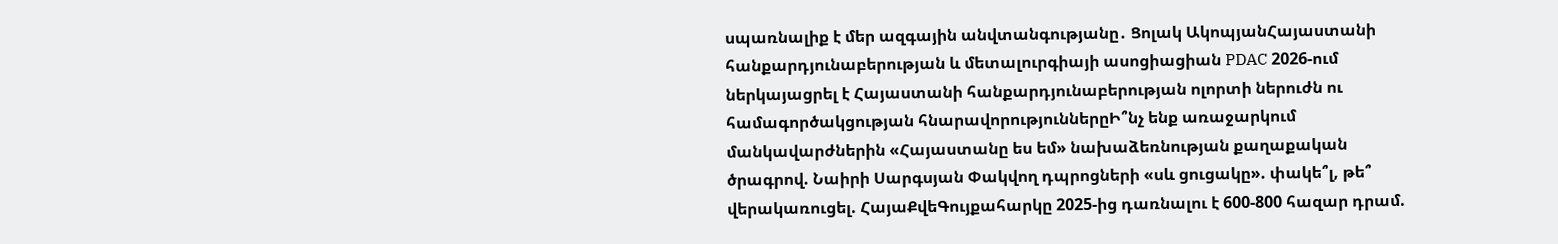սպառնալիք է մեր ազգային անվտանգությանը․ Ցոլակ ԱկոպյանՀայաստանի հանքարդյունաբերության և մետալուրգիայի ասոցիացիան PDAC 2026-ում ներկայացրել է Հայաստանի հանքարդյունաբերության ոլորտի ներուժն ու համագործակցության հնարավորություններըԻ՞նչ ենք առաջարկում մանկավարժներին «Հայաստանը ես եմ» նախաձեռնության քաղաքական ծրագրով. Նաիրի Սարգսյան Փակվող դպրոցների «սև ցուցակը». փակե՞լ, թե՞ վերակառուցել. ՀայաՔվեԳույքահարկը 2025-ից դառնալու է 600-800 հազար դրամ.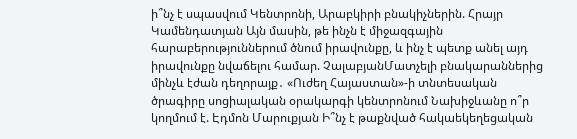ի՞նչ է սպասվում Կենտրոնի, Արաբկիրի բնակիչներին. Հրայր Կամենդատյան Այն մասին, թե ինչն է միջազգային հարաբերություններում ծնում իրավունքը, և ինչ է պետք անել այդ իրավունքը նվաճելու համար. ՉալաբյանՄատչելի բնակարաններից մինչև էժան դեղորայք․ «Ուժեղ Հայաստան»-ի տնտեսական ծրագիրը սոցիալական օրակարգի կենտրոնում Նախիջևանը ո՞ր կողմում է. Էդմոն Մարուքյան Ի՞նչ է թաքնված հակաեկեղեցական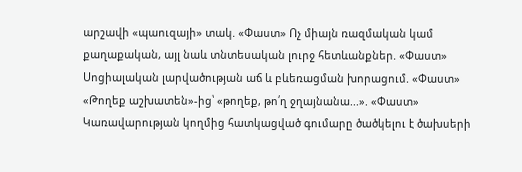արշավի «պաուզայի» տակ. «Փաստ» Ոչ միայն ռազմական կամ քաղաքական, այլ նաև տնտեսական լուրջ հետևանքներ. «Փաստ» Սոցիալական լարվածության աճ և բևեռացման խորացում. «Փաստ» «Թողեք աշխատեն»-ից՝ «թողեք, թո՛ղ ջղայնանա...». «Փաստ» Կառավարության կողմից հատկացված գումարը ծածկելու է ծախսերի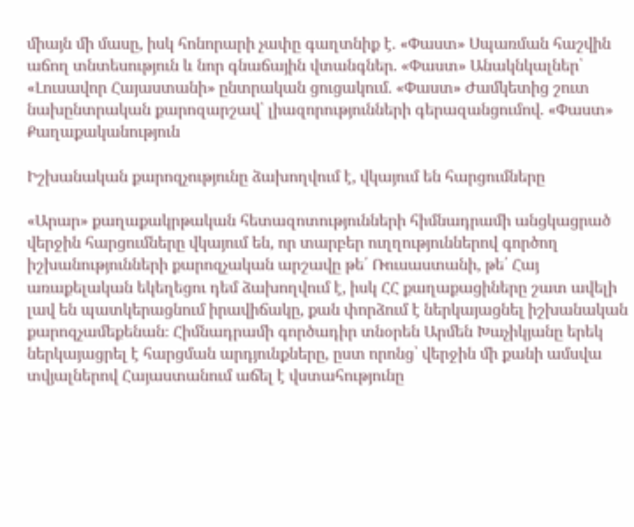միայն մի մասը, իսկ հոնորարի չափը գաղտնիք է. «Փաստ» Սպառման հաշվին աճող տնտեսություն և նոր գնաճային վտանգներ. «Փաստ» Անակնկալներ՝ «Լուսավոր Հայաստանի» ընտրական ցուցակում. «Փաստ» Ժամկետից շուտ նախընտրական քարոզարշավ՝ լիազորությունների գերազանցումով. «Փաստ»
Քաղաքականություն

Իշխանական քարոզչությունը ձախողվում է, վկայում են հարցումները

«Արար» քաղաքակրթական հետազոտությունների հիմնադրամի անցկացրած վերջին հարցումները վկայում են, որ տարբեր ուղղություններով գործող իշխանությունների քարոզչական արշավը թե՛ Ռուսաստանի, թե՛ Հայ առաքելական եկեղեցու դեմ ձախողվում է, իսկ ՀՀ քաղաքացիները շատ ավելի լավ են պատկերացնում իրավիճակը, քան փորձում է ներկայացնել իշխանական քարոզչամեքենան։ Հիմնադրամի գործադիր տնօրեն Արմեն Խաչիկյանը երեկ ներկայացրել է հարցման արդյունքները, ըստ որոնց՝ վերջին մի քանի ամսվա տվյալներով Հայաստանում աճել է վստահությունը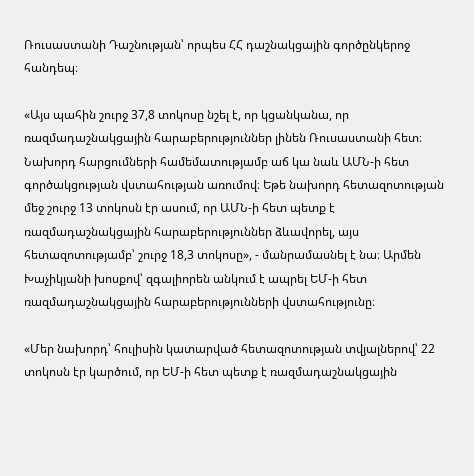Ռուսաստանի Դաշնության՝ որպես ՀՀ դաշնակցային գործընկերոջ հանդեպ։

«Այս պահին շուրջ 37,8 տոկոսը նշել է, որ կցանկանա, որ ռազմադաշնակցային հարաբերություններ լինեն Ռուսաստանի հետ։ Նախորդ հարցումների համեմատությամբ աճ կա նաև ԱՄՆ-ի հետ գործակցության վստահության առումով։ Եթե նախորդ հետազոտության մեջ շուրջ 13 տոկոսն էր ասում, որ ԱՄՆ-ի հետ պետք է ռազմադաշնակցային հարաբերություններ ձևավորել, այս հետազոտությամբ՝ շուրջ 18,3 տոկոսը», - մանրամասնել է նա։ Արմեն Խաչիկյանի խոսքով՝ զգալիորեն անկում է ապրել ԵՄ-ի հետ ռազմադաշնակցային հարաբերությունների վստահությունը։

«Մեր նախորդ՝ հուլիսին կատարված հետազոտության տվյալներով՝ 22 տոկոսն էր կարծում, որ ԵՄ-ի հետ պետք է ռազմադաշնակցային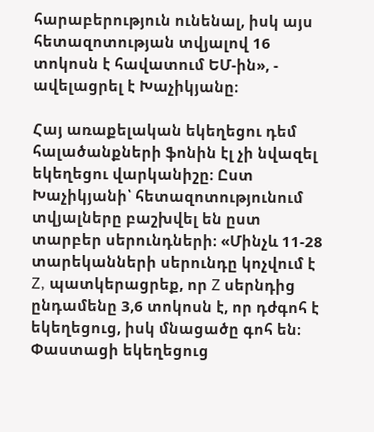հարաբերություն ունենալ, իսկ այս հետազոտության տվյալով 16 տոկոսն է հավատում ԵՄ-ին», - ավելացրել է Խաչիկյանը։

Հայ առաքելական եկեղեցու դեմ հալածանքների ֆոնին էլ չի նվազել եկեղեցու վարկանիշը։ Ըստ Խաչիկյանի՝ հետազոտությունում տվյալները բաշխվել են ըստ տարբեր սերունդների։ «Մինչև 11-28 տարեկանների սերունդը կոչվում է Z, պատկերացրեք, որ Z սերնդից ընդամենը 3,6 տոկոսն է, որ դժգոհ է եկեղեցուց, իսկ մնացածը գոհ են։ Փաստացի եկեղեցուց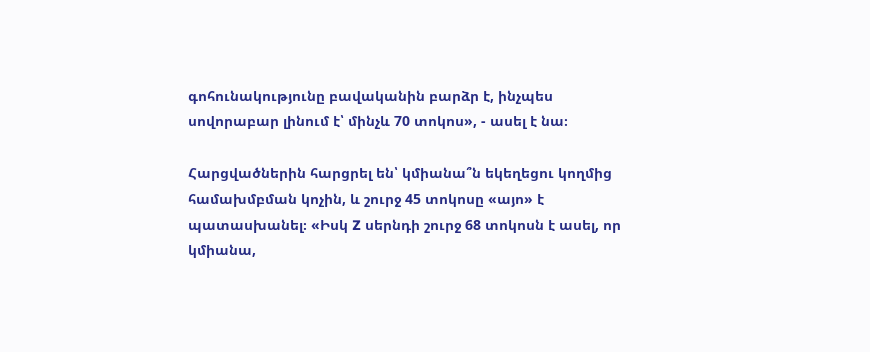գոհունակությունը բավականին բարձր է, ինչպես սովորաբար լինում է՝ մինչև 70 տոկոս», - ասել է նա։

Հարցվածներին հարցրել են՝ կմիանա՞ն եկեղեցու կողմից համախմբման կոչին, և շուրջ 45 տոկոսը «այո» է պատասխանել։ «Իսկ Z սերնդի շուրջ 68 տոկոսն է ասել, որ կմիանա,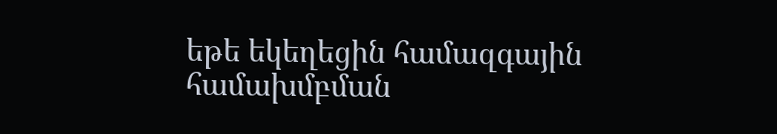եթե եկեղեցին համազգային համախմբման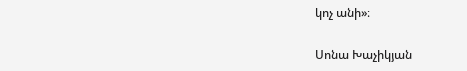կոչ անի»։

Սոնա Խաչիկյան